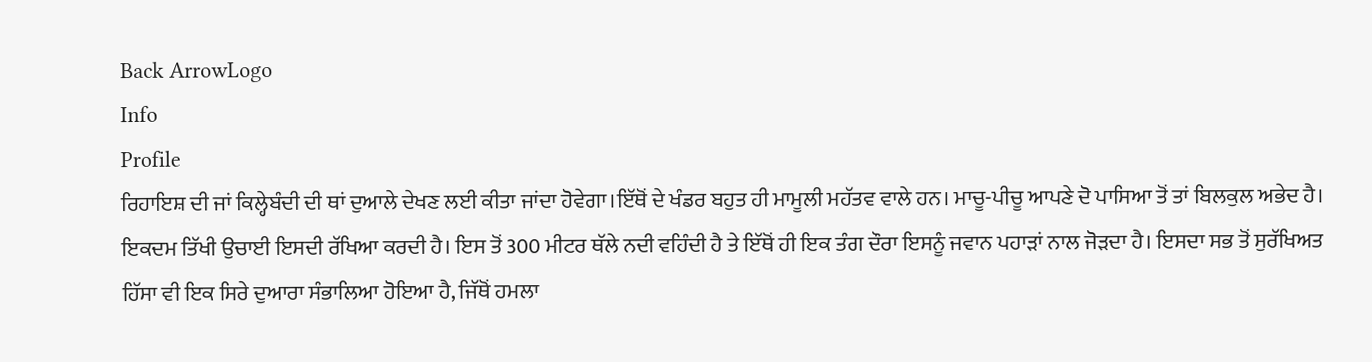Back ArrowLogo
Info
Profile
ਰਿਹਾਇਸ਼ ਦੀ ਜਾਂ ਕਿਲ੍ਹੇਬੰਦੀ ਦੀ ਥਾਂ ਦੁਆਲੇ ਦੇਖਣ ਲਈ ਕੀਤਾ ਜਾਂਦਾ ਹੋਵੇਗਾ।ਇੱਥੋਂ ਦੇ ਖੰਡਰ ਬਹੁਤ ਹੀ ਮਾਮੂਲੀ ਮਹੱਤਵ ਵਾਲੇ ਹਨ। ਮਾਚੂ-ਪੀਚੂ ਆਪਣੇ ਦੋ ਪਾਸਿਆ ਤੋਂ ਤਾਂ ਬਿਲਕੁਲ ਅਭੇਦ ਹੈ। ਇਕਦਮ ਤਿੱਖੀ ਉਚਾਈ ਇਸਦੀ ਰੱਖਿਆ ਕਰਦੀ ਹੈ। ਇਸ ਤੋਂ 300 ਮੀਟਰ ਥੱਲੇ ਨਦੀ ਵਹਿੰਦੀ ਹੈ ਤੇ ਇੱਥੋਂ ਹੀ ਇਕ ਤੰਗ ਦੌਰਾ ਇਸਨੂੰ ਜਵਾਨ ਪਹਾੜਾਂ ਨਾਲ ਜੋੜਦਾ ਹੈ। ਇਸਦਾ ਸਭ ਤੋਂ ਸੁਰੱਖਿਅਤ ਹਿੱਸਾ ਵੀ ਇਕ ਸਿਰੇ ਦੁਆਰਾ ਸੰਭਾਲਿਆ ਹੋਇਆ ਹੈ, ਜਿੱਥੋਂ ਹਮਲਾ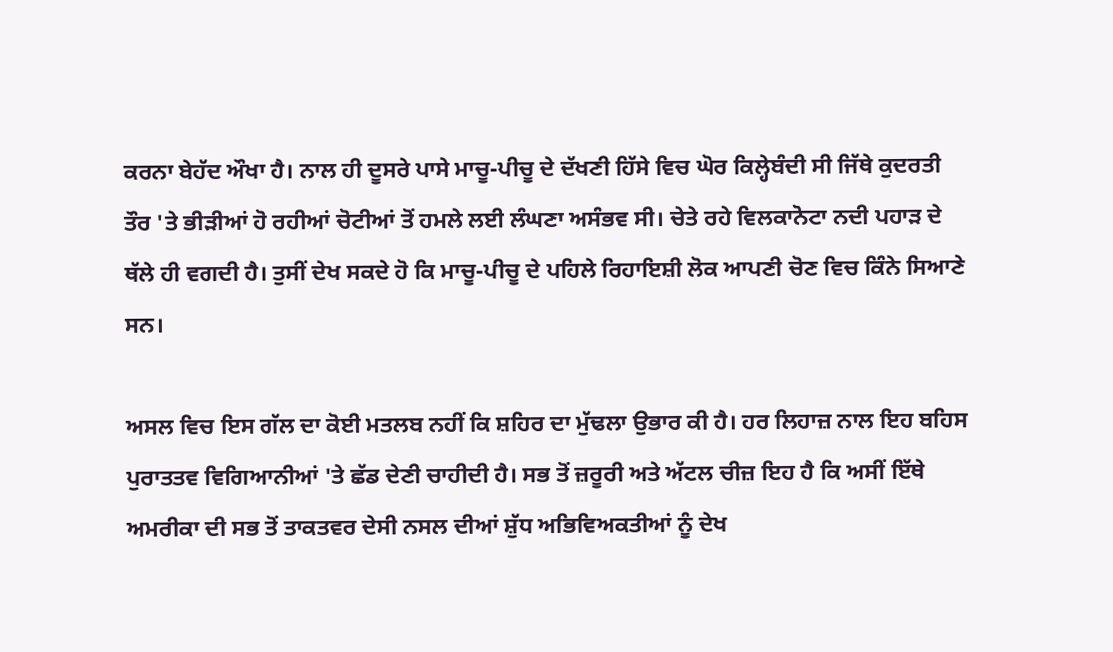ਕਰਨਾ ਬੇਹੱਦ ਔਖਾ ਹੈ। ਨਾਲ ਹੀ ਦੂਸਰੇ ਪਾਸੇ ਮਾਚੂ-ਪੀਚੂ ਦੇ ਦੱਖਣੀ ਹਿੱਸੇ ਵਿਚ ਘੋਰ ਕਿਲ੍ਹੇਬੰਦੀ ਸੀ ਜਿੱਥੇ ਕੁਦਰਤੀ ਤੌਰ 'ਤੇ ਭੀੜੀਆਂ ਹੋ ਰਹੀਆਂ ਚੋਟੀਆਂ ਤੋਂ ਹਮਲੇ ਲਈ ਲੰਘਣਾ ਅਸੰਭਵ ਸੀ। ਚੇਤੇ ਰਹੇ ਵਿਲਕਾਨੋਟਾ ਨਦੀ ਪਹਾੜ ਦੇ ਥੱਲੇ ਹੀ ਵਗਦੀ ਹੈ। ਤੁਸੀਂ ਦੇਖ ਸਕਦੇ ਹੋ ਕਿ ਮਾਚੂ-ਪੀਚੂ ਦੇ ਪਹਿਲੇ ਰਿਹਾਇਸ਼ੀ ਲੋਕ ਆਪਣੀ ਚੋਣ ਵਿਚ ਕਿੰਨੇ ਸਿਆਣੇ ਸਨ।

ਅਸਲ ਵਿਚ ਇਸ ਗੱਲ ਦਾ ਕੋਈ ਮਤਲਬ ਨਹੀਂ ਕਿ ਸ਼ਹਿਰ ਦਾ ਮੁੱਢਲਾ ਉਭਾਰ ਕੀ ਹੈ। ਹਰ ਲਿਹਾਜ਼ ਨਾਲ ਇਹ ਬਹਿਸ ਪੁਰਾਤਤਵ ਵਿਗਿਆਨੀਆਂ 'ਤੇ ਛੱਡ ਦੇਣੀ ਚਾਹੀਦੀ ਹੈ। ਸਭ ਤੋਂ ਜ਼ਰੂਰੀ ਅਤੇ ਅੱਟਲ ਚੀਜ਼ ਇਹ ਹੈ ਕਿ ਅਸੀਂ ਇੱਥੇ ਅਮਰੀਕਾ ਦੀ ਸਭ ਤੋਂ ਤਾਕਤਵਰ ਦੇਸੀ ਨਸਲ ਦੀਆਂ ਸ਼ੁੱਧ ਅਭਿਵਿਅਕਤੀਆਂ ਨੂੰ ਦੇਖ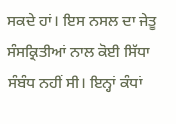ਸਕਦੇ ਹਾਂ। ਇਸ ਨਸਲ ਦਾ ਜੇਤੂ ਸੰਸਕ੍ਰਿਤੀਆਂ ਨਾਲ ਕੋਈ ਸਿੱਧਾ ਸੰਬੰਧ ਨਹੀਂ ਸੀ। ਇਨ੍ਹਾਂ ਕੰਧਾਂ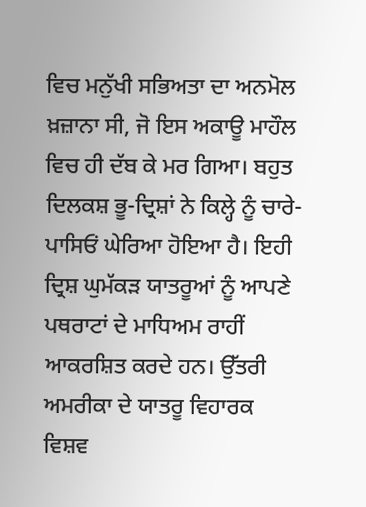ਵਿਚ ਮਨੁੱਖੀ ਸਭਿਅਤਾ ਦਾ ਅਨਮੋਲ ਖ਼ਜ਼ਾਨਾ ਸੀ, ਜੋ ਇਸ ਅਕਾਊ ਮਾਹੌਲ ਵਿਚ ਹੀ ਦੱਬ ਕੇ ਮਰ ਗਿਆ। ਬਹੁਤ ਦਿਲਕਸ਼ ਭੂ-ਦ੍ਰਿਸ਼ਾਂ ਨੇ ਕਿਲ੍ਹੇ ਨੂੰ ਚਾਰੇ-ਪਾਸਿਓਂ ਘੇਰਿਆ ਹੋਇਆ ਹੈ। ਇਹੀ ਦ੍ਰਿਸ਼ ਘੁਮੱਕੜ ਯਾਤਰੂਆਂ ਨੂੰ ਆਪਣੇ ਪਥਰਾਟਾਂ ਦੇ ਮਾਧਿਅਮ ਰਾਹੀਂ ਆਕਰਸ਼ਿਤ ਕਰਦੇ ਹਨ। ਉੱਤਰੀ ਅਮਰੀਕਾ ਦੇ ਯਾਤਰੂ ਵਿਹਾਰਕ ਵਿਸ਼ਵ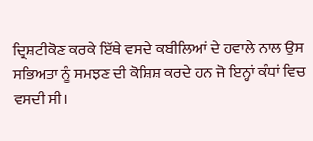ਦ੍ਰਿਸ਼ਟੀਕੋਣ ਕਰਕੇ ਇੱਥੇ ਵਸਦੇ ਕਬੀਲਿਆਂ ਦੇ ਹਵਾਲੇ ਨਾਲ ਉਸ ਸਭਿਅਤਾ ਨੂੰ ਸਮਝਣ ਦੀ ਕੋਸ਼ਿਸ਼ ਕਰਦੇ ਹਨ ਜੋ ਇਨ੍ਹਾਂ ਕੰਧਾਂ ਵਿਚ ਵਸਦੀ ਸੀ।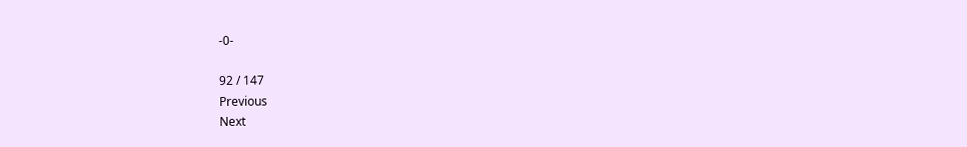-0-

92 / 147
Previous
Next